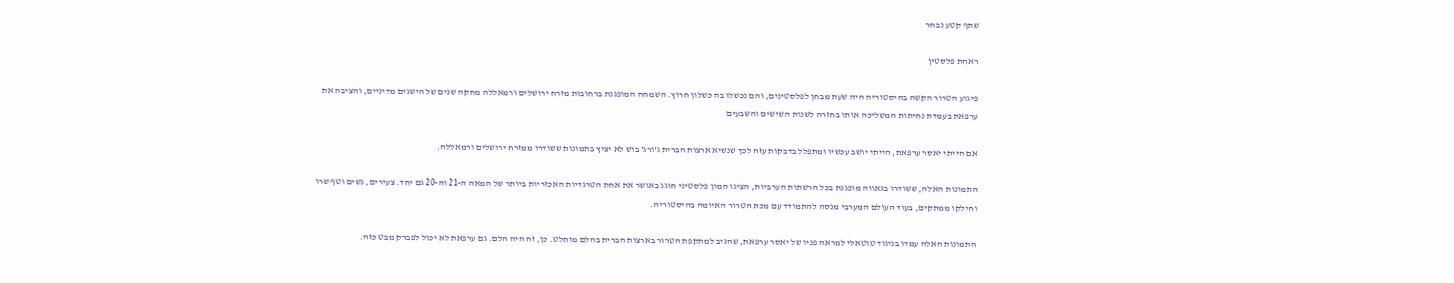שתף קטע נבחר

ראחת פלסטין

פיגוע הטרור הקשה בהיסטוריה היה שעת מבחן לפלסטינים, והם נכשלו בה כשלון חרוץ. השמחה המופגנת ברחובות מזרח ירושלים ורמאללה מחקה שנים של הישגים מדיניים, והציבה את ערפאת בעמדת נחיתות המשליכה אותו בחזרה לשנות השישים והשבעים

אם הייתי יאסר ערפאת, הייתי יושב עכשיו ומתפלל בדבקות עזה לכך שנשיא ארצות הברית ג'ורג' בוש לא יציץ בתמונות ששודרו ממזרח ירושלים ורמאללה.

התמונות האלה, ששודרו בגאווה מופגנת בכל הרשתות הערביות, הציגו המון פלסטיני חוגג באושר את אחת הטרגדיות האכזריות ביותר של המאה ה-21 וה-20 גם יחד. צעירים, נשים וטף שרו וחילקו ממתקים, בעוד העולם המערבי מנסה להתמודד עם מכת הטרור האיומה בהיסטוריה.

התמונות האלה עמדו בניגוד טוטאלי למראה פניו של יאסר ערפאת, שהגיב למתקפת הטרור בארצות הברית בהלם מוחלט. כן, זה היה הלם. גם ערפאת לא יכול לפברק מבט כזה.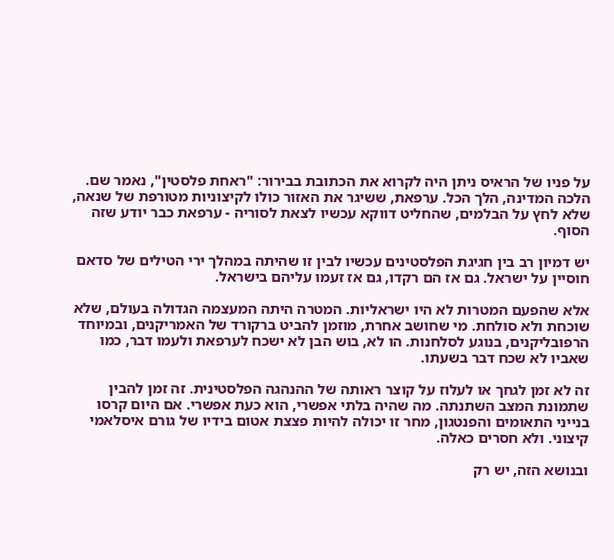על פניו של הראיס ניתן היה לקרוא את הכתובת בבירור: "ראחת פלסטין", נאמר שם. הלכה המדינה, הלך הכל. ערפאת, ששיגר את האזור כולו לקיצוניות מטורפת של שנאה, שלא לחץ על הבלמים, שהחליט דווקא עכשיו לצאת לסוריה - ערפאת כבר יודע שזה הסוף.

יש דמיון רב בין חגיגת הפלסטינים עכשיו לבין זו שהיתה במהלך ירי הטילים של סדאם חוסיין על ישראל. גם אז הם רקדו, גם אז זעמו עליהם בישראל.

אלא שהפעם המטרות לא היו ישראליות. המטרה היתה המעצמה הגדולה בעולם, שלא שוכחת ולא סולחת. מי שחושב אחרת, מוזמן להביט ברקורד של האמריקנים, ובמיוחד הרפובליקנים, בנוגע לסלחנות. הו לא, בוש הבן לא ישכח לערפאת ולעמו דבר, כמו שאביו לא שכח דבר בשעתו.

זה לא זמן לגחך או לעלוז על קוצר ראותה של ההנהגה הפלסטינית. זה זמן להבין שתמונת המצב השתנתה. מה שהיה בלתי אפשרי, הוא כעת אפשרי. אם היום קרסו בנייני התאומים והפנטגון, מחר זו יכולה להיות פצצת אטום בידיו של גורם איסלאמי קיצוני. ולא חסרים כאלה.

ובנושא הזה, יש רק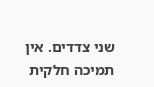שני צדדים. אין תמיכה חלקית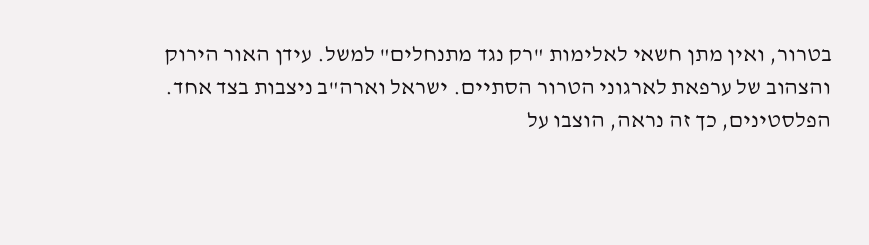בטרור, ואין מתן חשאי לאלימות "רק נגד מתנחלים" למשל. עידן האור הירוק והצהוב של ערפאת לארגוני הטרור הסתיים. ישראל וארה"ב ניצבות בצד אחד. הפלסטינים, כך זה נראה, הוצבו על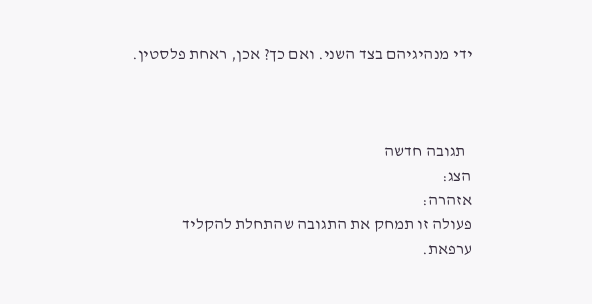ידי מנהיגיהם בצד השני. ואם כך? אכן, ראחת פלסטין.



  תגובה חדשה
הצג:
אזהרה:
פעולה זו תמחק את התגובה שהתחלת להקליד
ערפאת.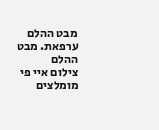מבט ההלם
ערפאת. מבט ההלם
צילום איי פי
מומלצים